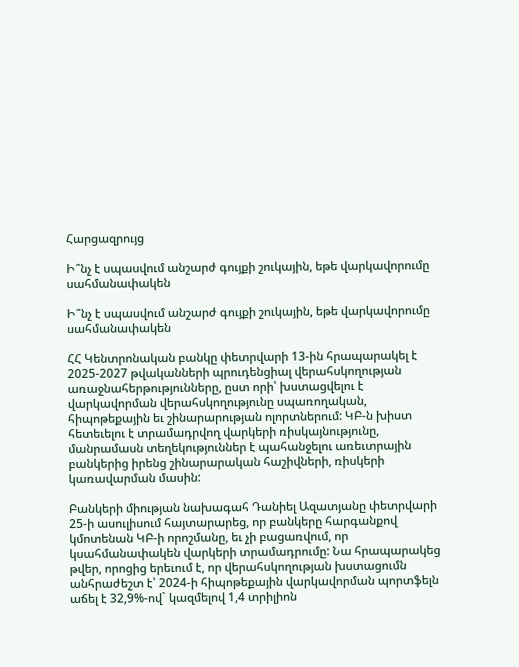Հարցազրույց

Ի՞նչ է սպասվում անշարժ գույքի շուկային, եթե վարկավորումը սահմանափակեն

Ի՞նչ է սպասվում անշարժ գույքի շուկային, եթե վարկավորումը սահմանափակեն

ՀՀ Կենտրոնական բանկը փետրվարի 13-ին հրապարակել է 2025-2027 թվականների պրուդենցիալ վերահսկողության առաջնահերթությունները, ըստ որի՝ խստացվելու է վարկավորման վերահսկողությունը սպառողական, հիպոթեքային եւ շինարարության ոլորտներում: ԿԲ-ն խիստ հետեւելու է տրամադրվող վարկերի ռիսկայնությունը, մանրամասն տեղեկություններ է պահանջելու առեւտրային բանկերից իրենց շինարարական հաշիվների, ռիսկերի կառավարման մասին:

Բանկերի միության նախագահ Դանիել Ազատյանը փետրվարի 25-ի ասուլիսում հայտարարեց, որ բանկերը հարգանքով կմոտենան ԿԲ-ի որոշմանը, եւ չի բացառվում, որ կսահմանափակեն վարկերի տրամադրումը: Նա հրապարակեց թվեր, որոցից երեւում է, որ վերահսկողության խստացումն անհրաժեշտ է՝ 2024-ի հիպոթեքային վարկավորման պորտֆելն աճել է 32,9%-ով` կազմելով 1,4 տրիլիոն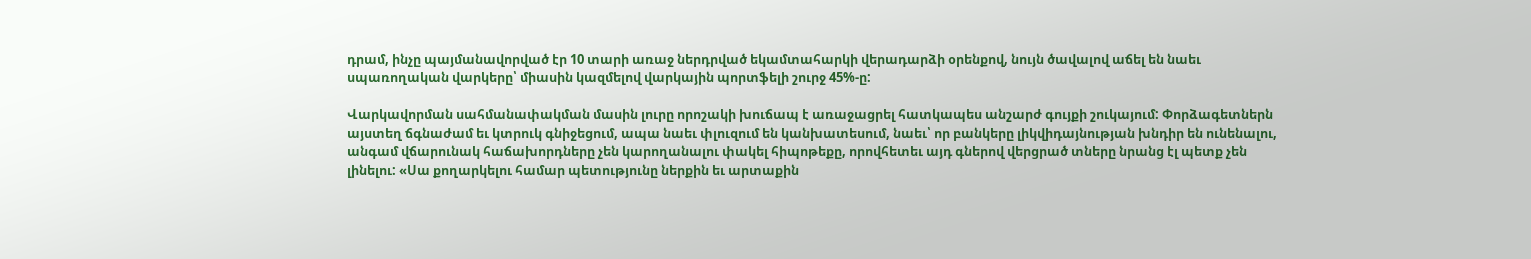դրամ, ինչը պայմանավորված էր 10 տարի առաջ ներդրված եկամտահարկի վերադարձի օրենքով, նույն ծավալով աճել են նաեւ սպառողական վարկերը՝ միասին կազմելով վարկային պորտֆելի շուրջ 45%-ը:

Վարկավորման սահմանափակման մասին լուրը որոշակի խուճապ է առաջացրել հատկապես անշարժ գույքի շուկայում: Փորձագետներն այստեղ ճգնաժամ եւ կտրուկ գնիջեցում, ապա նաեւ փլուզում են կանխատեսում, նաեւ՝ որ բանկերը լիկվիդայնության խնդիր են ունենալու, անգամ վճարունակ հաճախորդները չեն կարողանալու փակել հիպոթեքը, որովհետեւ այդ գներով վերցրած տները նրանց էլ պետք չեն լինելու: «Սա քողարկելու համար պետությունը ներքին եւ արտաքին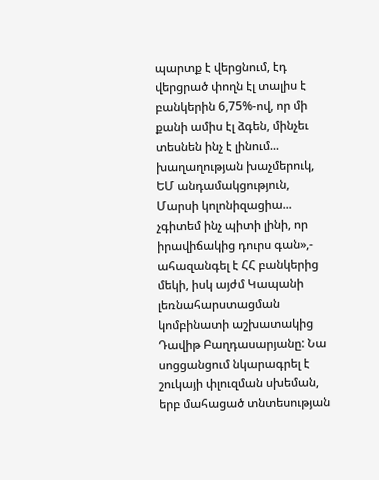պարտք է վերցնում, էդ վերցրած փողն էլ տալիս է բանկերին 6,75%-ով, որ մի քանի ամիս էլ ձգեն, մինչեւ տեսնեն ինչ է լինում... խաղաղության խաչմերուկ, ԵՄ անդամակցություն, Մարսի կոլոնիզացիա... չգիտեմ ինչ պիտի լինի, որ իրավիճակից դուրս գան»,- ահազանգել է ՀՀ բանկերից մեկի, իսկ այժմ Կապանի լեռնահարստացման կոմբինատի աշխատակից Դավիթ Բաղդասարյանը: Նա սոցցանցում նկարագրել է շուկայի փլուզման սխեման, երբ մահացած տնտեսության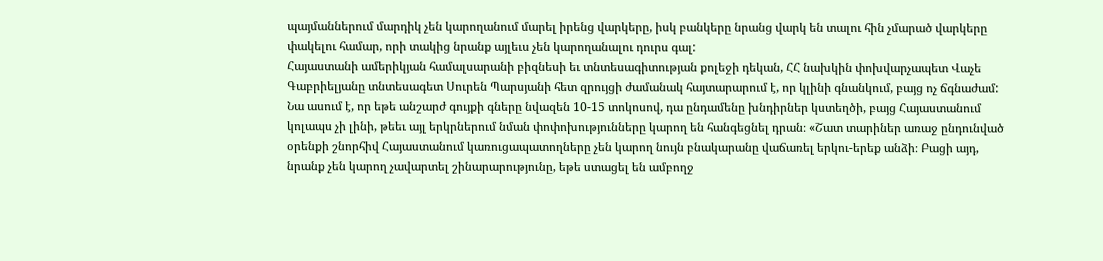պայմաններում մարդիկ չեն կարողանում մարել իրենց վարկերը, իսկ բանկերը նրանց վարկ են տալու հին չմարած վարկերը փակելու համար, որի տակից նրանք այլեւս չեն կարողանալու դուրս գալ:
Հայաստանի ամերիկյան համալսարանի բիզնեսի եւ տնտեսագիտության քոլեջի դեկան, ՀՀ նախկին փոխվարչապետ Վաչե Գաբրիելյանը տնտեսագետ Սուրեն Պարսյանի հետ զրույցի ժամանակ հայտարարում է, որ կլինի գնանկում, բայց ոչ ճգնաժամ: Նա ասում է, որ եթե անշարժ գույքի գները նվազեն 10-15 տոկոսով, դա ընդամենը խնդիրներ կստեղծի, բայց Հայաստանում կոլապս չի լինի, թեեւ այլ երկրներում նման փոփոխությունները կարող են հանգեցնել դրան։ «Շատ տարիներ առաջ ընդունված օրենքի շնորհիվ Հայաստանում կառուցապատողները չեն կարող նույն բնակարանը վաճառել երկու-երեք անձի։ Բացի այդ, նրանք չեն կարող չավարտել շինարարությունը, եթե ստացել են ամբողջ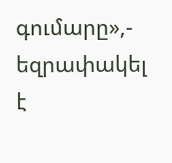գումարը»,- եզրափակել է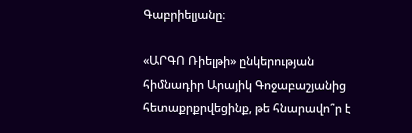Գաբրիելյանը։

«ԱՐԳՈ Ռիելթի» ընկերության հիմնադիր Արայիկ Գոջաբաշյանից հետաքրքրվեցինք, թե հնարավո՞ր է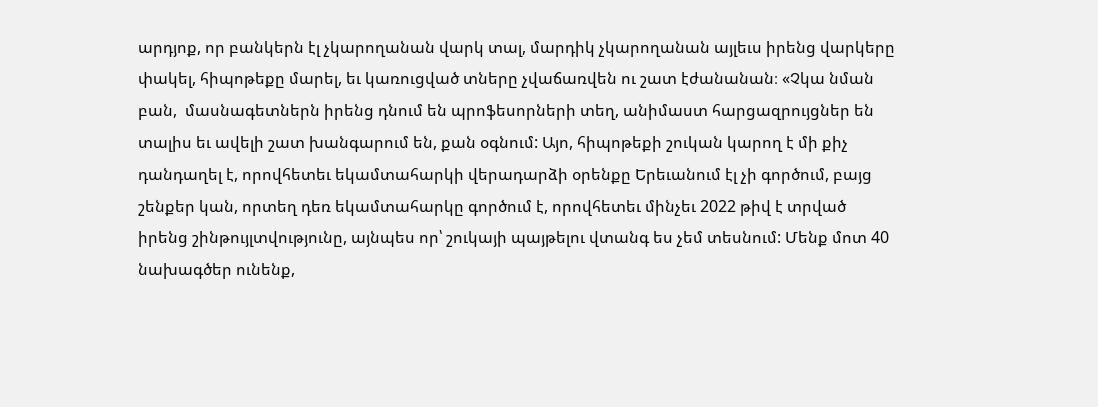արդյոք, որ բանկերն էլ չկարողանան վարկ տալ, մարդիկ չկարողանան այլեւս իրենց վարկերը փակել, հիպոթեքը մարել, եւ կառուցված տները չվաճառվեն ու շատ էժանանան։ «Չկա նման բան,  մասնագետներն իրենց դնում են պրոֆեսորների տեղ, անիմաստ հարցազրույցներ են տալիս եւ ավելի շատ խանգարում են, քան օգնում: Այո, հիպոթեքի շուկան կարող է մի քիչ դանդաղել է, որովհետեւ եկամտահարկի վերադարձի օրենքը Երեւանում էլ չի գործում, բայց շենքեր կան, որտեղ դեռ եկամտահարկը գործում է, որովհետեւ մինչեւ 2022 թիվ է տրված իրենց շինթույլտվությունը, այնպես որ՝ շուկայի պայթելու վտանգ ես չեմ տեսնում: Մենք մոտ 40 նախագծեր ունենք,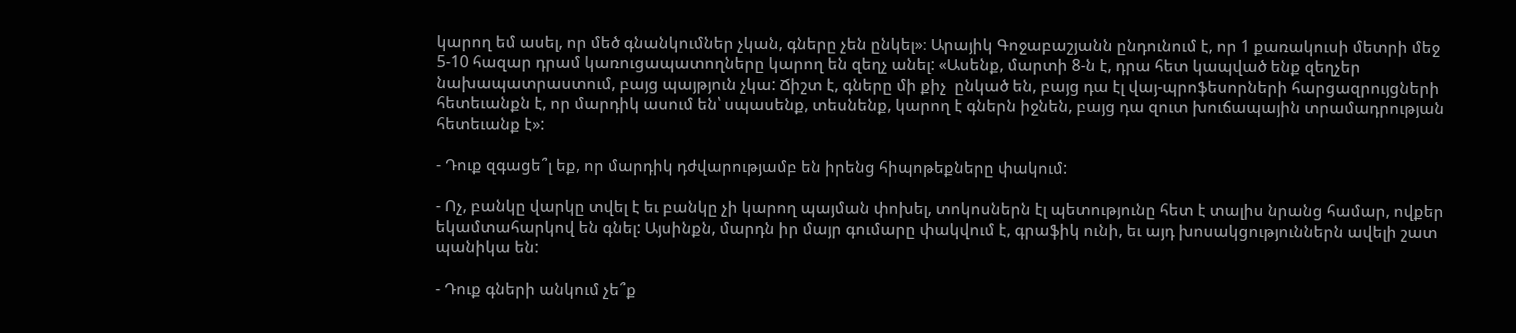կարող եմ ասել, որ մեծ գնանկումներ չկան, գները չեն ընկել»։ Արայիկ Գոջաբաշյանն ընդունում է, որ 1 քառակուսի մետրի մեջ 5-10 հազար դրամ կառուցապատողները կարող են զեղչ անել: «Ասենք, մարտի 8-ն է, դրա հետ կապված ենք զեղչեր նախապատրաստում, բայց պայթյուն չկա: Ճիշտ է, գները մի քիչ  ընկած են, բայց դա էլ վայ-պրոֆեսորների հարցազրույցների հետեւանքն է, որ մարդիկ ասում են՝ սպասենք, տեսնենք, կարող է գներն իջնեն, բայց դա զուտ խուճապային տրամադրության հետեւանք է»:

- Դուք զգացե՞լ եք, որ մարդիկ դժվարությամբ են իրենց հիպոթեքները փակում:

- Ոչ, բանկը վարկը տվել է եւ բանկը չի կարող պայման փոխել, տոկոսներն էլ պետությունը հետ է տալիս նրանց համար, ովքեր եկամտահարկով են գնել: Այսինքն, մարդն իր մայր գումարը փակվում է, գրաֆիկ ունի, եւ այդ խոսակցություններն ավելի շատ պանիկա են:

- Դուք գների անկում չե՞ք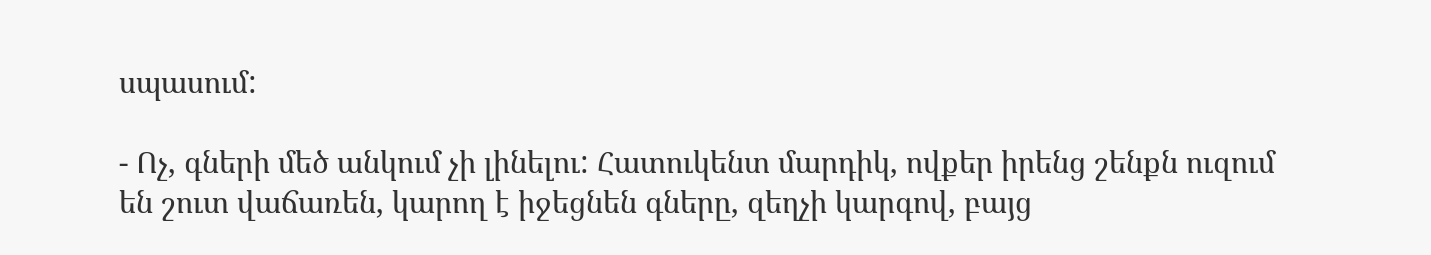սպասում:

- Ոչ, գների մեծ անկում չի լինելու: Հատուկենտ մարդիկ, ովքեր իրենց շենքն ուզում են շուտ վաճառեն, կարող է իջեցնեն գները, զեղչի կարգով, բայց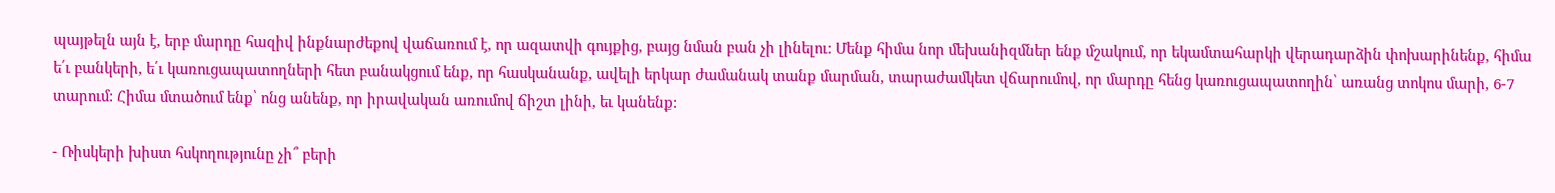պայթելն այն է, երբ մարդը հազիվ ինքնարժեքով վաճառում է, որ ազատվի գույքից, բայց նման բան չի լինելու: Մենք հիմա նոր մեխանիզմներ ենք մշակում, որ եկամտահարկի վերադարձին փոխարինենք, հիմա ե՛ւ բանկերի, ե՛ւ կառուցապատողների հետ բանակցում ենք, որ հասկանանք, ավելի երկար ժամանակ տանք մարման, տարաժամկետ վճարումով, որ մարդը հենց կառուցապատողին՝ առանց տոկոս մարի, 6-7 տարում: Հիմա մտածում ենք՝ ոնց անենք, որ իրավական առումով ճիշտ լինի, եւ կանենք:

- Ռիսկերի խիստ հսկողությունը չի՞ բերի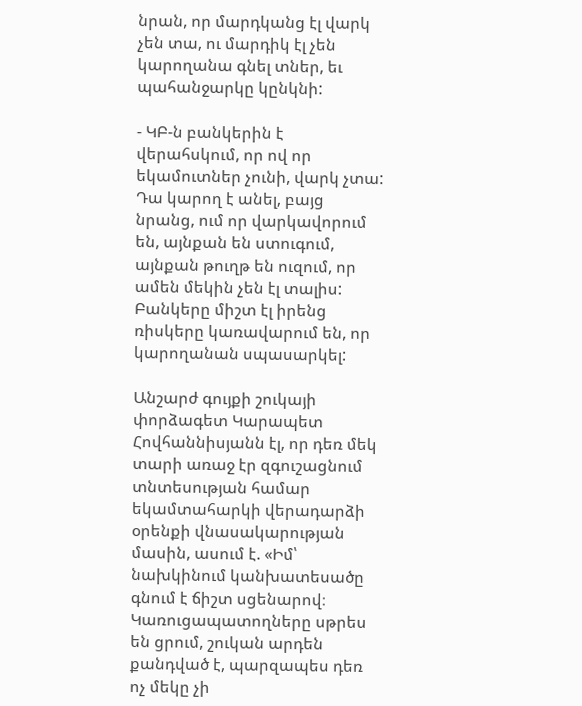նրան, որ մարդկանց էլ վարկ չեն տա, ու մարդիկ էլ չեն կարողանա գնել տներ, եւ պահանջարկը կընկնի:

- ԿԲ-ն բանկերին է վերահսկում, որ ով որ եկամուտներ չունի, վարկ չտա: Դա կարող է անել, բայց նրանց, ում որ վարկավորում են, այնքան են ստուգում, այնքան թուղթ են ուզում, որ ամեն մեկին չեն էլ տալիս: Բանկերը միշտ էլ իրենց ռիսկերը կառավարում են, որ կարողանան սպասարկել:

Անշարժ գույքի շուկայի փորձագետ Կարապետ Հովհաննիսյանն էլ, որ դեռ մեկ տարի առաջ էր զգուշացնում տնտեսության համար եկամտահարկի վերադարձի օրենքի վնասակարության մասին, ասում է. «Իմ՝ նախկինում կանխատեսածը գնում է ճիշտ սցենարով։ Կառուցապատողները սթրես են ցրում, շուկան արդեն քանդված է, պարզապես դեռ ոչ մեկը չի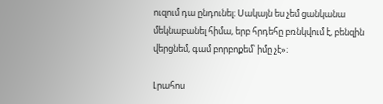ուզում դա ընդունել։ Սակայն ես չեմ ցանկանա մեկնաբանել հիմա, երբ հրդեհը բռնկվում է, բենզին վերցնեմ, գամ բորբոքեմ՝ իմը չէ»։

Լրահոս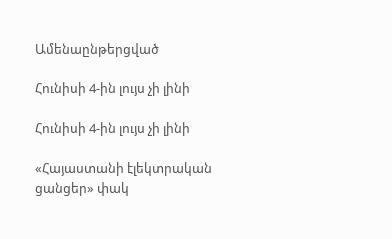Ամենաընթերցված

Հունիսի 4-ին լույս չի լինի

Հունիսի 4-ին լույս չի լինի

«Հայաստանի էլեկտրական ցանցեր» փակ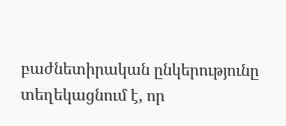բաժնետիրական ընկերությունը տեղեկացնում է, որ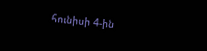հունիսի 4-ին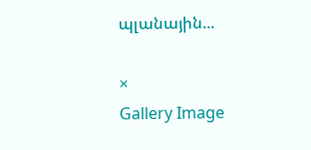պլանային...

×
Gallery Image